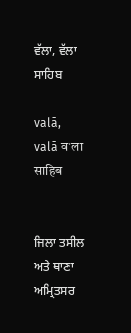ਵੱਲਾ, ਵੱਲਾ ਸਾਹਿਬ

valā, valā वॱला साहिब


ਜਿਲਾ ਤਸੀਲ ਅਤੇ ਥਾਣਾ ਅਮ੍ਰਿਤਸਰ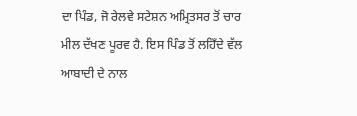ਦਾ ਪਿੰਡ, ਜੋ ਰੇਲਵੇ ਸਟੇਸ਼ਨ ਅਮ੍ਰਿਤਸਰ ਤੋਂ ਚਾਰ ਮੀਲ ਦੱਖਣ ਪੂਰਵ ਹੈ. ਇਸ ਪਿੰਡ ਤੋਂ ਲਹਿਁਦੇ ਵੱਲ ਆਬਾਦੀ ਦੇ ਨਾਲ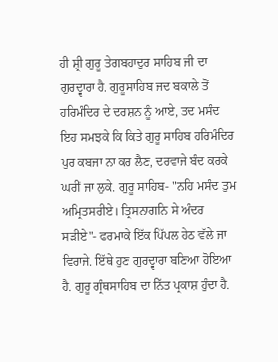ਹੀ ਸ਼੍ਰੀ ਗੁਰੂ ਤੇਗਬਹਾਦੁਰ ਸਾਹਿਬ ਜੀ ਦਾ ਗੁਰਦ੍ਵਾਰਾ ਹੈ. ਗੁਰੂਸਾਹਿਬ ਜਦ ਬਕਾਲੇ ਤੋਂ ਹਰਿਮੰਦਿਰ ਦੇ ਦਰਸ਼ਨ ਨੂੰ ਆਏ, ਤਦ ਮਸੰਦ ਇਹ ਸਮਝਕੇ ਕਿ ਕਿਤੇ ਗੁਰੂ ਸਾਹਿਬ ਹਰਿਮੰਦਿਰ ਪੁਰ ਕਬਜਾ ਨਾ ਕਰ ਲੈਣ, ਦਰਵਾਜੇ ਬੰਦ ਕਰਕੇ ਘਰੀਂ ਜਾ ਲੁਕੇ. ਗੁਰੂ ਸਾਹਿਬ- "ਨਹਿ ਮਸੰਦ ਤੁਮ ਅਮ੍ਰਿਤਸਰੀਏ। ਤ੍ਰਿਸਨਾਗਨਿ ਸੇ ਅੰਦਰ ਸੜੀਏ"- ਫਰਮਾਕੇ ਇੱਕ ਪਿੱਪਲ ਹੇਠ ਵੱਲੇ ਜਾ ਵਿਰਾਜੇ. ਇੱਥੇ ਹੁਣ ਗੁਰਦ੍ਵਾਰਾ ਬਣਿਆ ਹੋਇਆ ਹੈ. ਗੁਰੂ ਗ੍ਰੰਥਸਾਹਿਬ ਦਾ ਨਿੱਤ ਪ੍ਰਕਾਸ਼ ਹੁੰਦਾ ਹੈ.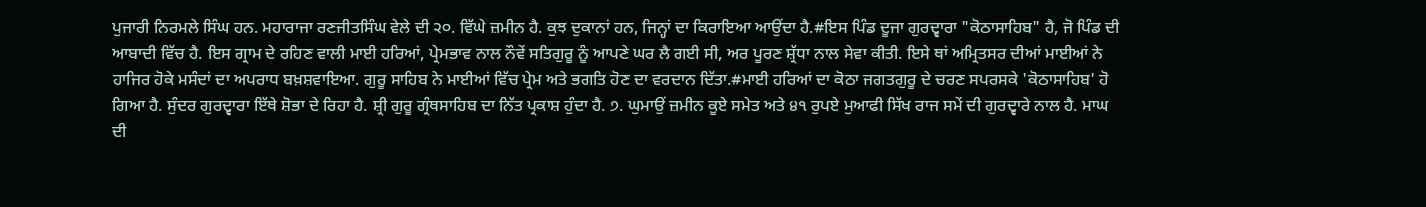ਪੁਜਾਰੀ ਨਿਰਮਲੇ ਸਿੰਘ ਹਨ. ਮਹਾਰਾਜਾ ਰਣਜੀਤਸਿੰਘ ਵੇਲੇ ਦੀ ੨੦. ਵਿੱਘੇ ਜ਼ਮੀਨ ਹੈ. ਕੁਝ ਦੁਕਾਨਾਂ ਹਨ, ਜਿਨ੍ਹਾਂ ਦਾ ਕਿਰਾਇਆ ਆਉਂਦਾ ਹੈ.#ਇਸ ਪਿੰਡ ਦੂਜਾ ਗੁਰਦ੍ਵਾਰਾ "ਕੋਠਾਸਾਹਿਬ" ਹੈ, ਜੋ ਪਿੰਡ ਦੀ ਆਬਾਦੀ ਵਿੱਚ ਹੈ. ਇਸ ਗ੍ਰਾਮ ਦੇ ਰਹਿਣ ਵਾਲੀ ਮਾਈ ਹਰਿਆਂ, ਪ੍ਰੇਮਭਾਵ ਨਾਲ ਨੌਵੇਂ ਸਤਿਗੁਰੂ ਨੂੰ ਆਪਣੇ ਘਰ ਲੈ ਗਈ ਸੀ, ਅਰ ਪੂਰਣ ਸ਼੍ਰੱਧਾ ਨਾਲ ਸੇਵਾ ਕੀਤੀ. ਇਸੇ ਥਾਂ ਅਮ੍ਰਿਤਸਰ ਦੀਆਂ ਮਾਈਆਂ ਨੇ ਹਾਜਿਰ ਹੋਕੇ ਮਸੰਦਾਂ ਦਾ ਅਪਰਾਧ ਬਖ਼ਸ਼ਵਾਇਆ. ਗੁਰੂ ਸਾਹਿਬ ਨੇ ਮਾਈਆਂ ਵਿੱਚ ਪ੍ਰੇਮ ਅਤੇ ਭਗਤਿ ਹੋਣ ਦਾ ਵਰਦਾਨ ਦਿੱਤਾ.#ਮਾਈ ਹਰਿਆਂ ਦਾ ਕੋਠਾ ਜਗਤਗੁਰੂ ਦੇ ਚਰਣ ਸਪਰਸਕੇ 'ਕੋਠਾਸਾਹਿਬ' ਹੋ ਗਿਆ ਹੈ. ਸੁੰਦਰ ਗੁਰਦ੍ਵਾਰਾ ਇੱਥੇ ਸ਼ੋਭਾ ਦੇ ਰਿਹਾ ਹੈ. ਸ਼੍ਰੀ ਗੁਰੂ ਗ੍ਰੰਥਸਾਹਿਬ ਦਾ ਨਿੱਤ ਪ੍ਰਕਾਸ਼ ਹੁੰਦਾ ਹੈ. ੭. ਘੁਮਾਉਂ ਜ਼ਮੀਨ ਕੂਏ ਸਮੇਤ ਅਤੇ ੪੧ ਰੁਪਏ ਮੁਆਫੀ ਸਿੱਖ ਰਾਜ ਸਮੇਂ ਦੀ ਗੁਰਦ੍ਵਾਰੇ ਨਾਲ ਹੈ. ਮਾਘ ਦੀ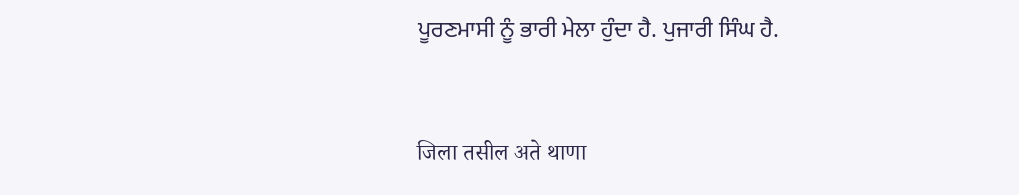ਪੂਰਣਮਾਸੀ ਨੂੰ ਭਾਰੀ ਮੇਲਾ ਹੁੰਦਾ ਹੈ. ਪੁਜਾਰੀ ਸਿੰਘ ਹੈ.


जिला तसील अते थाणा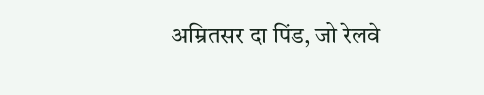अम्रितसर दा पिंड, जो रेलवे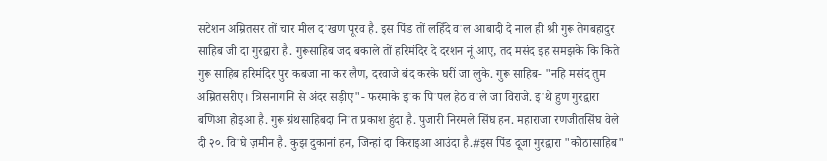सटेशन अम्रितसर तों चार मील दॱखण पूरव है. इस पिंड तों लहिँदे वॱल आबादी दे नाल ही श्री गुरू तेगबहादुर साहिब जी दा गुरद्वारा है. गुरूसाहिब जद बकाले तों हरिमंदिर दे दरशन नूं आए, तद मसंद इह समझके कि किते गुरू साहिब हरिमंदिर पुर कबजा ना कर लैण, दरवाजे बंद करके घरीं जा लुके. गुरू साहिब- "नहि मसंद तुम अम्रितसरीए। त्रिसनागनि से अंदर सड़ीए"- फरमाके इॱक पिॱपल हेठ वॱले जा विराजे. इॱथे हुण गुरद्वारा बणिआ होइआ है. गुरू ग्रंथसाहिबदा निॱत प्रकाश हुंदा है. पुजारी निरमले सिंघ हन. महाराजा रणजीतसिंघ वेले दी २०. विॱघे ज़मीन है. कुझ दुकानां हन, जिन्हां दा किराइआ आउंदा है.#इस पिंड दूजा गुरद्वारा "कोठासाहिब"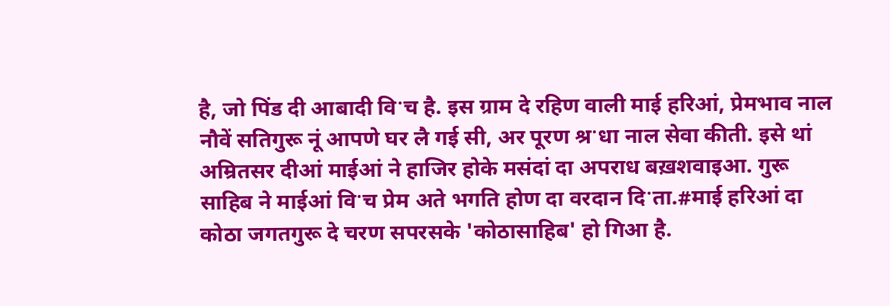है, जो पिंड दी आबादी विॱच है. इस ग्राम दे रहिण वाली माई हरिआं, प्रेमभाव नाल नौवें सतिगुरू नूं आपणे घर लै गई सी, अर पूरण श्रॱधा नाल सेवा कीती. इसे थां अम्रितसर दीआं माईआं ने हाजिर होके मसंदां दा अपराध बख़शवाइआ. गुरू साहिब ने माईआं विॱच प्रेम अते भगति होण दा वरदान दिॱता.#माई हरिआं दा कोठा जगतगुरू दे चरण सपरसके 'कोठासाहिब' हो गिआ है.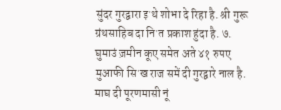सुंदर गुरद्वारा इॱथे शोभा दे रिहा है. श्री गुरू ग्रंथसाहिब दा निॱत प्रकाश हुंदा है. ७. घुमाउं ज़मीन कूए समेत अते ४१ रुपए मुआफी सिॱख राज समें दी गुरद्वारे नाल है. माघ दी पूरणमासी नूं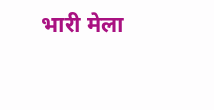भारी मेला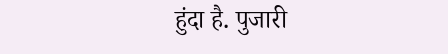हुंदा है. पुजारी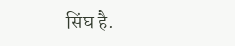सिंघ है.